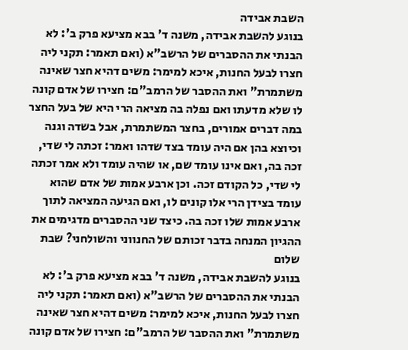השבת אבידה
בנוגע להשבת אבידה, משנה ד' בבא מציעא פרק ב': לא הבנתי את ההסברים של הרשב"א (ואם תאמר: תקני ליה חצרו לבעל החנות, איכא למימר: משים דהיא חצר שאינה משתמרת" ואת ההסבר של הרמב"ם: חצירו של אדם קונה לו שלא מדעתו ואם נפלה בה מציאה הרי היא של בעל החצר במה דברים אמורים, בחצר המשתמרת, אבל בשדה וגנה וכיוצא בהן אם היה עומד בצד שדהו ואמר: זכתה לי שדי, זכה בה, ואם אינו עומד שם, או שהיה עומד ולא אמר זכתה לי שדי, כל הקודם זכה. וכן ארבע אמות של אדם שהוא עומד בצידן הרי אלו קונים לו, ואם הגיעה המציאה לתוך ארבע אמות שלו זכה בה. כיצד שני ההסברים מדגימים את ההגיון המנחה בדבר זכותם של החנווני והשולחני? שבת שלום
בנוגע להשבת אבידה, משנה ד' בבא מציעא פרק ב': לא הבנתי את ההסברים של הרשב"א (ואם תאמר: תקני ליה חצרו לבעל החנות, איכא למימר: משים דהיא חצר שאינה משתמרת" ואת ההסבר של הרמב"ם: חצירו של אדם קונה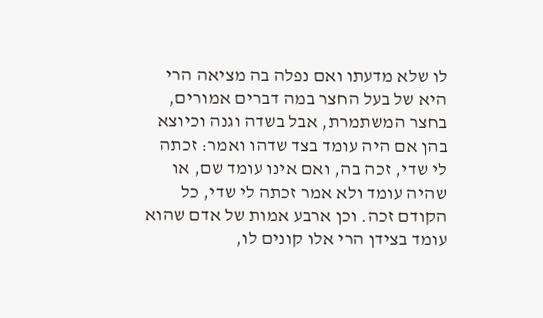לו שלא מדעתו ואם נפלה בה מציאה הרי היא של בעל החצר במה דברים אמורים, בחצר המשתמרת, אבל בשדה וגנה וכיוצא בהן אם היה עומד בצד שדהו ואמר: זכתה לי שדי, זכה בה, ואם אינו עומד שם, או שהיה עומד ולא אמר זכתה לי שדי, כל הקודם זכה. וכן ארבע אמות של אדם שהוא עומד בצידן הרי אלו קונים לו,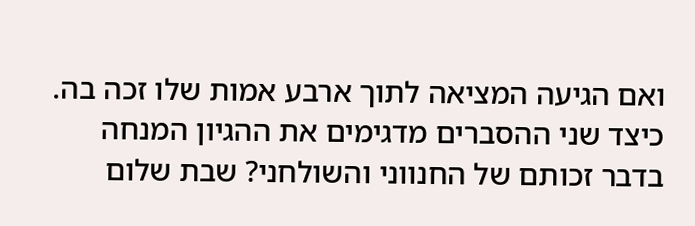ואם הגיעה המציאה לתוך ארבע אמות שלו זכה בה. כיצד שני ההסברים מדגימים את ההגיון המנחה בדבר זכותם של החנווני והשולחני? שבת שלום